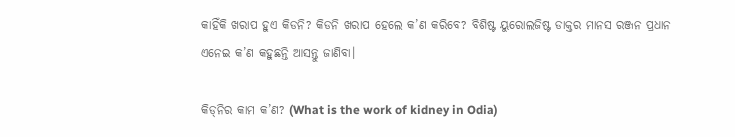କାହିଁକି ଖରାପ ହୁଏ କିଡନି? କିଡନି ଖରାପ ହେଲେ କ’ଣ କରିବେ? ବିଶିଷ୍ଟ ୟୁରୋଲଜିଷ୍ଟ ଡାକ୍ତର ମାନସ ରଞ୍ଜନ ପ୍ରଧାନ ଏନେଇ କ’ଣ କହୁଛନ୍ତି ଆସନ୍ତୁ ଜାଣିବା।

କିଡ୍‌ନିର କାମ କ’ଣ? (What is the work of kidney in Odia)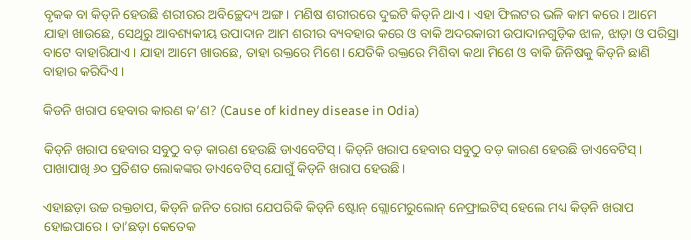ବୃକକ ବା କିଡ୍‌ନି ହେଉଛି ଶରୀରର ଅବିଚ୍ଛେଦ୍ୟ ଅଙ୍ଗ। ମଣିଷ ଶରୀରରେ ଦୁଇଟି କିଡ୍‌ନି ଥାଏ। ଏହା ଫିଲଟର ଭଳି କାମ କରେ। ଆମେ ଯାହା ଖାଉଛେ, ସେଥିରୁ ଆବଶ୍ୟକୀୟ ଉପାଦାନ ଆମ ଶରୀର ବ୍ୟବହାର କରେ ଓ ବାକି ଅଦରକାରୀ ଉପାଦାନଗୁଡ଼ିକ ଝାଳ, ଝାଡ଼ା ଓ ପରିସ୍ରା ବାଟେ ବାହାରିଯାଏ। ଯାହା ଆମେ ଖାଉଛେ, ତାହା ରକ୍ତରେ ମିଶେ। ଯେତିକି ରକ୍ତରେ ମିଶିବା କଥା ମିଶେ ଓ ବାକି ଜିନିଷକୁ କିଡ୍‌ନି ଛାଣି ବାହାର କରିଦିଏ।

କିଡନି ଖରାପ ହେବାର କାରଣ କ’ଣ? (Cause of kidney disease in Odia)

କିଡ୍‌ନି ଖରାପ ହେବାର ସବୁଠୁ ବଡ଼ କାରଣ ହେଉଛି ଡାଏବେଟିସ୍‌। କିଡ୍‌ନି ଖରାପ ହେବାର ସବୁଠୁ ବଡ଼ କାରଣ ହେଉଛି ଡାଏବେଟିସ୍‌। ପାଖାପାଖି ୬୦ ପ୍ରତିଶତ ଲୋକଙ୍କର ଡାଏବେଟିସ୍‌ ଯୋଗୁଁ କିଡ୍‌ନି ଖରାପ ହେଉଛି।

ଏହାଛଡ଼ା ଉଚ୍ଚ ରକ୍ତଚାପ, କିଡ୍‌ନି ଜନିତ ରୋଗ ଯେପରିକି କିଡ୍‌ନି ଷ୍ଟୋନ୍‌ ଗ୍ଲୋମେରୁଲୋନ୍‌ ନେଫ୍ରାଇଟିସ୍‌ ହେଲେ ମଧ୍ୟ କିଡ୍‌ନି ଖରାପ ହୋଇପାରେ। ତା’ଛଡ଼ା କେତେକ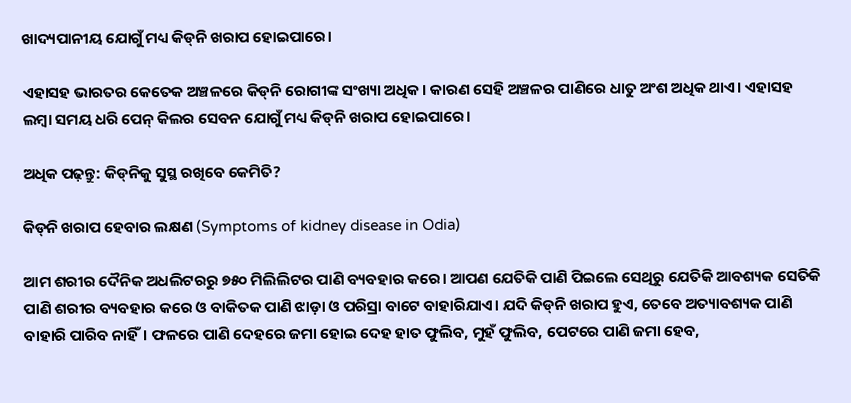ଖାଦ୍ୟପାନୀୟ ଯୋଗୁଁ ମଧ୍ୟ କିଡ୍‌ନି ଖରାପ ହୋଇପାରେ।

ଏହାସହ ଭାରତର କେତେକ ଅଞ୍ଚଳରେ କିଡ୍‌ନି ରୋଗୀଙ୍କ ସଂଖ୍ୟା ଅଧିକ। କାରଣ ସେହି ଅଞ୍ଚଳର ପାଣିରେ ଧାତୁ ଅଂଶ ଅଧିକ ଥାଏ। ଏହାସହ ଲମ୍ବା ସମୟ ଧରି ପେନ୍‌ କିଲର ସେବନ ଯୋଗୁଁ ମଧ୍ୟ କିଡ୍‌ନି ଖରାପ ହୋଇପାରେ।

ଅଧିକ ପଢ଼ନ୍ତୁ: କିଡ୍‌ନିକୁ ସୁସ୍ଥ ରଖିବେ କେମିତି?

କିଡ୍‌ନି ଖରାପ ହେବାର ଲକ୍ଷଣ (Symptoms of kidney disease in Odia)

ଆମ ଶରୀର ଦୈନିକ ଅଧଲିଟରରୁ ୭୫୦ ମିଲିଲିଟର ପାଣି ବ୍ୟବହାର କରେ। ଆପଣ ଯେତିକି ପାଣି ପିଇଲେ ସେଥିରୁ ଯେତିକି ଆବଶ୍ୟକ ସେତିକି ପାଣି ଶରୀର ବ୍ୟବହାର କରେ ଓ ବାକିତକ ପାଣି ଝାଡ଼ା ଓ ପରିସ୍ରା ବାଟେ ବାହାରିଯାଏ। ଯଦି କିଡ୍‌ନି ଖରାପ ହୁଏ, ତେବେ ଅତ୍ୟାବଶ୍ୟକ ପାଣି ବାହାରି ପାରିବ ନାହିଁ। ଫଳରେ ପାଣି ଦେହରେ ଜମା ହୋଇ ଦେହ ହାତ ଫୁଲିବ, ମୁହଁ ଫୁଲିବ, ପେଟରେ ପାଣି ଜମା ହେବ,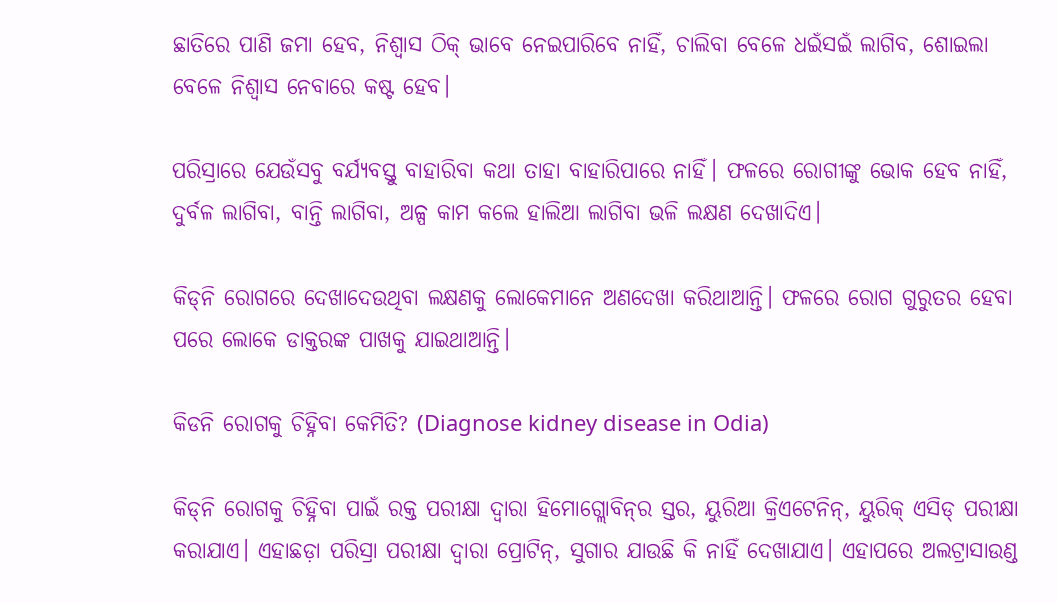ଛାତିରେ ପାଣି ଜମା ହେବ, ନିଶ୍ୱାସ ଠିକ୍‌ ଭାବେ ନେଇପାରିବେ ନାହିଁ, ଚାଲିବା ବେଳେ ଧଇଁସଇଁ ଲାଗିବ, ଶୋଇଲା ବେଳେ ନିଶ୍ୱାସ ନେବାରେ କଷ୍ଟ ହେବ।

ପରିସ୍ରାରେ ଯେଉଁସବୁ ବର୍ଯ୍ୟବସ୍ତୁ ବାହାରିବା କଥା ତାହା ବାହାରିପାରେ ନାହିଁ। ଫଳରେ ରୋଗୀଙ୍କୁ ଭୋକ ହେବ ନାହିଁ, ଦୁର୍ବଳ ଲାଗିବା, ବାନ୍ତି ଲାଗିବା, ଅଳ୍ପ କାମ କଲେ ହାଲିଆ ଲାଗିବା ଭଳି ଲକ୍ଷଣ ଦେଖାଦିଏ।

କିଡ୍‌ନି ରୋଗରେ ଦେଖାଦେଉଥିବା ଲକ୍ଷଣକୁ ଲୋକେମାନେ ଅଣଦେଖା କରିଥାଆନ୍ତି। ଫଳରେ ରୋଗ ଗୁରୁତର ହେବା ପରେ ଲୋକେ ଡାକ୍ତରଙ୍କ ପାଖକୁ ଯାଇଥାଆନ୍ତି।

କିଡନି ରୋଗକୁ ଚିହ୍ନିବା କେମିତି? (Diagnose kidney disease in Odia)

କିଡ୍‌ନି ରୋଗକୁ ଚିହ୍ନିବା ପାଇଁ ରକ୍ତ ପରୀକ୍ଷା ଦ୍ୱାରା ହିମୋଗ୍ଲୋବିନ୍‌ର ସ୍ତର, ୟୁରିଆ କ୍ରିଏଟେନିନ୍‌, ୟୁରିକ୍‌ ଏସିଡ୍‌ ପରୀକ୍ଷା କରାଯାଏ। ଏହାଛଡ଼ା ପରିସ୍ରା ପରୀକ୍ଷା ଦ୍ୱାରା ପ୍ରୋଟିନ୍‌, ସୁଗାର ଯାଉଛି କି ନାହିଁ ଦେଖାଯାଏ। ଏହାପରେ ଅଲଟ୍ରାସାଉଣ୍ଡ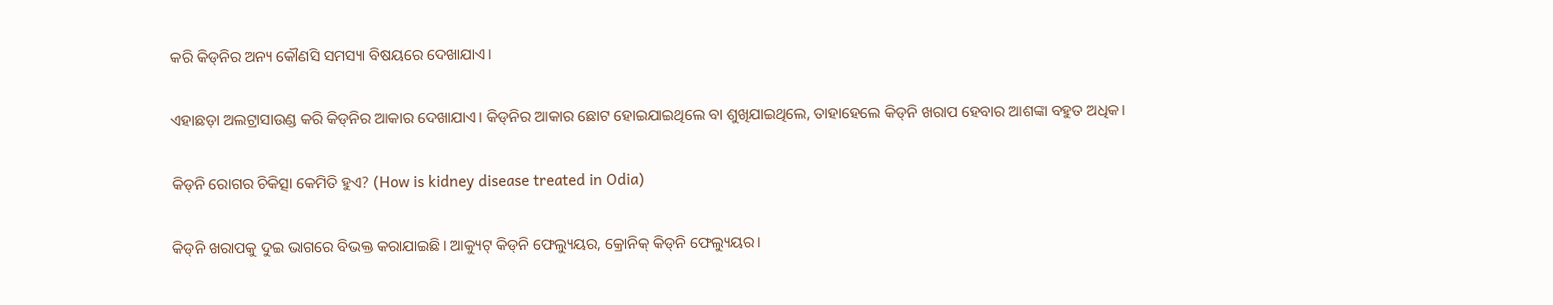କରି କିଡ୍‌ନିର ଅନ୍ୟ କୌଣସି ସମସ୍ୟା ବିଷୟରେ ଦେଖାଯାଏ।

ଏହାଛଡ଼ା ଅଲଟ୍ରାସାଉଣ୍ଡ କରି କିଡ୍‌ନିର ଆକାର ଦେଖାଯାଏ। କିଡ୍‌ନିର ଆକାର ଛୋଟ ହୋଇଯାଇଥିଲେ ବା ଶୁଖିଯାଇଥିଲେ, ତାହାହେଲେ କିଡ୍‌ନି ଖରାପ ହେବାର ଆଶଙ୍କା ବହୁତ ଅଧିକ।

କିଡ୍‌ନି ରୋଗର ଚିକିତ୍ସା କେମିତି ହୁଏ? (How is kidney disease treated in Odia)

କିଡ୍‌ନି ଖରାପକୁ ଦୁଇ ଭାଗରେ ବିଭକ୍ତ କରାଯାଇଛି। ଆକ୍ୟୁଟ୍‌ କିଡ୍‌ନି ଫେଲ୍ୟୁୟର, କ୍ରୋନିକ୍‌ କିଡ୍‌ନି ଫେଲ୍ୟୁୟର।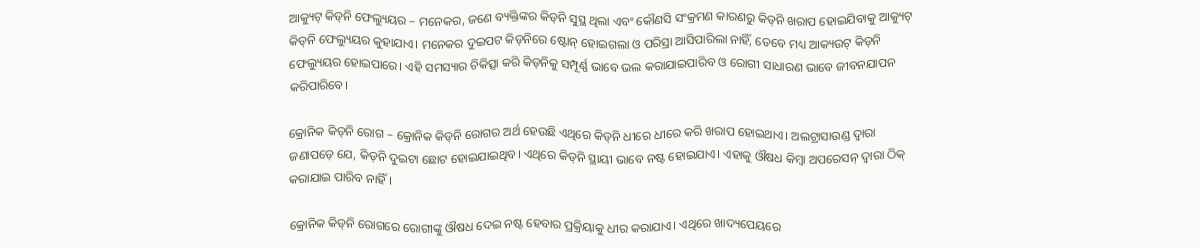ଆକ୍ୟୁଟ୍‌ କିଡ୍‌ନି ଫେଲ୍ୟୁୟର – ମନେକର, ଜଣେ ବ୍ୟକ୍ତିଙ୍କର କିଡ୍‌ନି ସୁସ୍ଥ ଥିଲା ଏବଂ କୌଣସି ସଂକ୍ରମଣ କାରଣରୁ କିଡ୍‌ନି ଖରାପ ହୋଇଯିବାକୁ ଆକ୍ୟୁଟ୍‌ କିଡ୍‌ନି ଫେଲ୍ୟୁୟର କୁହାଯାଏ। ମନେକର ଦୁଇପଟ କିଡ୍‌ନିରେ ଷ୍ଟୋନ୍‌ ହୋଇଗଲା ଓ ପରିସ୍ରା ଆସିପାରିଲା ନାହିଁ, ତେବେ ମଧ୍ୟ ଆକ୍ୟଉଟ୍‌ କିଡ୍‌ନି ଫେଲ୍ୟୁୟର ହୋଇପାରେ। ଏହି ସମସ୍ୟାର ଚିକିତ୍ସା କରି କିଡ୍‌ନିକୁ ସମ୍ପୂର୍ଣ୍ଣ ଭାବେ ଭଲ କରାଯାଇପାରିବ ଓ ରୋଗୀ ସାଧାରଣ ଭାବେ ଜୀବନଯାପନ କରିପାରିବେ।

କ୍ରୋନିକ କିଡ୍‌ନି ରୋଗ – କ୍ରୋନିକ କିଡ୍‌ନି ରୋଗର ଅର୍ଥ ହେଉଛି ଏଥିରେ କିଡ୍‌ନି ଧୀରେ ଧୀରେ କରି ଖରାପ ହୋଇଥାଏ। ଅଲଟ୍ରାସାଉଣ୍ଡ ଦ୍ୱାରା ଜଣାପଡ଼େ ଯେ, କିଡ୍‌ନି ଦୁଇଟା ଛୋଟ ହୋଇଯାଇଥିବ। ଏଥିରେ କିଡ୍‌ନି ସ୍ଥାୟୀ ଭାବେ ନଷ୍ଟ ହୋଇଯାଏ। ଏହାକୁ ଔଷଧ କିମ୍ବା ଅପରେସନ୍‌ ଦ୍ୱାରା ଠିକ୍‌ କରାଯାଇ ପାରିବ ନାହିଁ।

କ୍ରୋନିକ କିଡ୍‌ନି ରୋଗରେ ରୋଗୀଙ୍କୁ ଔଷଧ ଦେଇ ନଷ୍ଟ ହେବାର ପ୍ରକ୍ରିୟାକୁ ଧୀର କରାଯାଏ। ଏଥିରେ ଖାଦ୍ୟପେୟରେ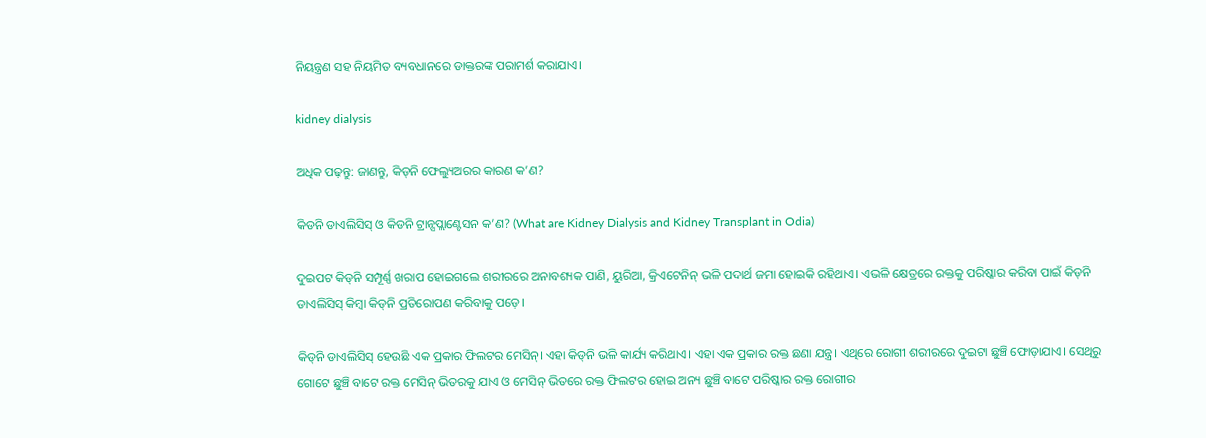ନିୟନ୍ତ୍ରଣ ସହ ନିୟମିତ ବ୍ୟବଧାନରେ ଡାକ୍ତରଙ୍କ ପରାମର୍ଶ କରାଯାଏ।

kidney dialysis

ଅଧିକ ପଢ଼ନ୍ତୁ: ଜାଣନ୍ତୁ, କିଡ୍‌ନି ଫେଲ୍ୟୁଅରର କାରଣ କ’ଣ?

କିଡନି ଡାଏଲିସିସ୍ ଓ କିଡନି ଟ୍ରାନ୍ସପ୍ଲାଣ୍ଟେସନ କ’ଣ? (What are Kidney Dialysis and Kidney Transplant in Odia)

ଦୁଇପଟ କିଡ୍‌ନି ସମ୍ପୂର୍ଣ୍ଣ ଖରାପ ହୋଇଗଲେ ଶରୀରରେ ଅନାବଶ୍ୟକ ପାଣି, ୟୁରିଆ, କ୍ରିଏଟେନିନ୍‌ ଭଳି ପଦାର୍ଥ ଜମା ହୋଇକି ରହିଥାଏ। ଏଭଳି କ୍ଷେତ୍ରରେ ରକ୍ତକୁ ପରିଷ୍କାର କରିବା ପାଇଁ କିଡ୍‌ନି ଡାଏଲିସିସ୍‌ କିମ୍ବା କିଡ୍‌ନି ପ୍ରତିରୋପଣ କରିବାକୁ ପଡ଼େ।

କିଡ୍‌ନି ଡାଏଲିସିସ୍‌ ହେଉଛି ଏକ ପ୍ରକାର ଫିଲଟର ମେସିନ୍‌। ଏହା କିଡ୍‌ନି ଭଳି କାର୍ଯ୍ୟ କରିଥାଏ। ଏହା ଏକ ପ୍ରକାର ରକ୍ତ ଛଣା ଯନ୍ତ୍ର। ଏଥିରେ ରୋଗୀ ଶରୀରରେ ଦୁଇଟା ଛୁଞ୍ଚି ଫୋଡ଼ାଯାଏ। ସେଥିରୁ ଗୋଟେ ଛୁଞ୍ଚି ବାଟେ ରକ୍ତ ମେସିନ୍‌ ଭିତରକୁ ଯାଏ ଓ ମେସିନ୍‌ ଭିତରେ ରକ୍ତ ଫିଲଟର ହୋଇ ଅନ୍ୟ ଛୁଞ୍ଚି ବାଟେ ପରିଷ୍କାର ରକ୍ତ ରୋଗୀର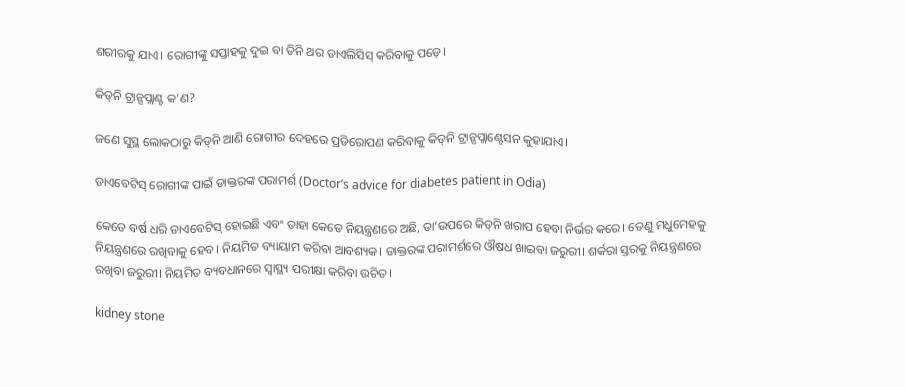ଶରୀରକୁ ଯାଏ। ରୋଗୀଙ୍କୁ ସପ୍ତାହକୁ ଦୁଇ ବା ତିନି ଥର ଡାଏଲିସିସ୍‌ କରିବାକୁ ପଡ଼େ।

କିଡ୍‌ନି ଟ୍ରାନ୍ସପ୍ଲାଣ୍ଟ କ’ଣ?

ଜଣେ ସୁସ୍ଥ ଲୋକଠାରୁ କିଡ୍‌ନି ଆଣି ରୋଗୀର ଦେହରେ ପ୍ରତିରୋପଣ କରିବାକୁ କିଡ୍‌ନି ଟ୍ରାନ୍ସପ୍ଲାଣ୍ଟେସନ କୁହାଯାଏ।

ଡାଏବେଟିସ୍‌ ରୋଗୀଙ୍କ ପାଇଁ ଡାକ୍ତରଙ୍କ ପରାମର୍ଶ (Doctor’s advice for diabetes patient in Odia)

କେତେ ବର୍ଷ ଧରି ଡାଏବେଟିସ୍‌ ହୋଇଛି ଏବଂ ତାହା କେତେ ନିୟନ୍ତ୍ରଣରେ ଅଛି, ତା’ଉପରେ କିଡ୍‌ନି ଖରାପ ହେବା ନିର୍ଭର କରେ। ତେଣୁ ମଧୁମେହକୁ ନିୟନ୍ତ୍ରଣରେ ରଖିବାକୁ ହେବ। ନିୟମିତ ବ୍ୟାୟାମ କରିବା ଆବଶ୍ୟକ। ଡାକ୍ତରଙ୍କ ପରାମର୍ଶରେ ଔଷଧ ଖାଇବା ଜରୁରୀ। ଶର୍କରା ସ୍ତରକୁ ନିୟନ୍ତ୍ରଣରେ ରଖିବା ଜରୁରୀ। ନିୟମିତ ବ୍ୟବଧାନରେ ସ୍ୱାସ୍ଥ୍ୟ ପରୀକ୍ଷା କରିବା ଉଚିତ।

kidney stone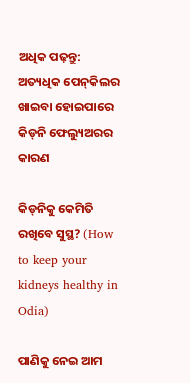ଅଧିକ ପଢ଼ନ୍ତୁ: ଅତ୍ୟଧିକ ପେନ୍‌କିଲର ଖାଇବା ହୋଇପାରେ କିଡ୍‌ନି ଫେଲ୍ୟୁଅରର କାରଣ

କିଡ୍‌ନିକୁ କେମିତି ରଖିବେ ସୁସ୍ଥ? (How to keep your kidneys healthy in Odia)

ପାଣିକୁ ନେଇ ଆମ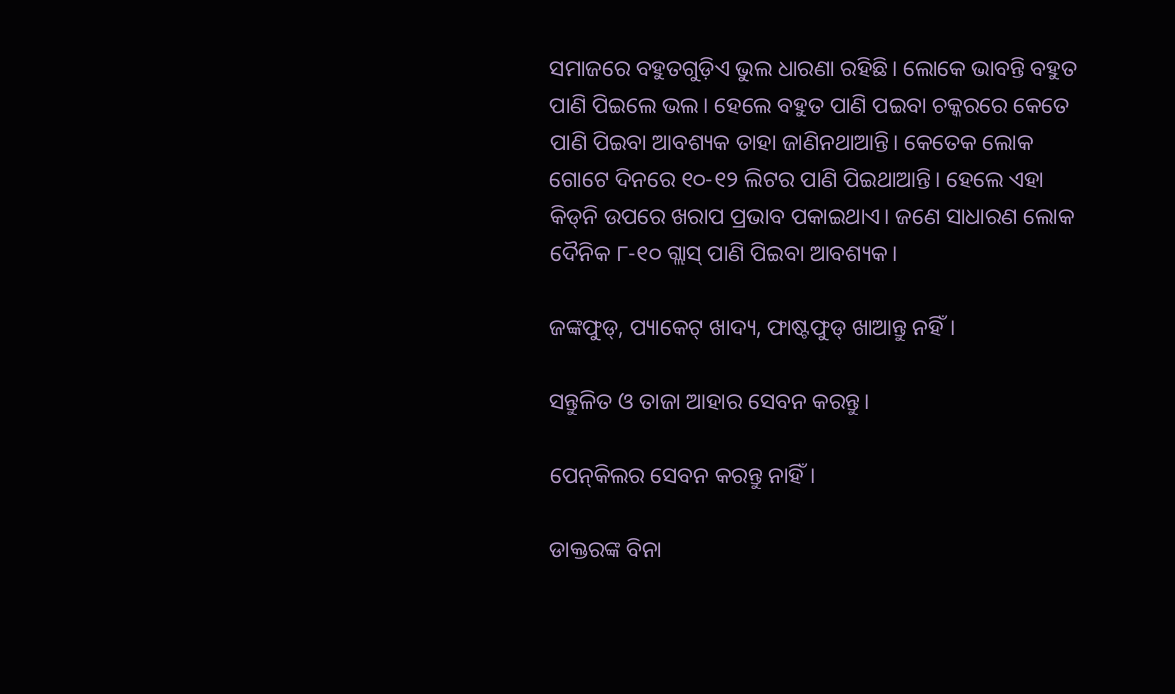ସମାଜରେ ବହୁତଗୁଡ଼ିଏ ଭୁଲ ଧାରଣା ରହିଛି। ଲୋକେ ଭାବନ୍ତି ବହୁତ ପାଣି ପିଇଲେ ଭଲ। ହେଲେ ବହୁତ ପାଣି ପଇବା ଚକ୍କରରେ କେତେ ପାଣି ପିଇବା ଆବଶ୍ୟକ ତାହା ଜାଣିନଥାଆନ୍ତି। କେତେକ ଲୋକ ଗୋଟେ ଦିନରେ ୧୦-୧୨ ଲିଟର ପାଣି ପିଇଥାଆନ୍ତି। ହେଲେ ଏହା କିଡ୍‌ନି ଉପରେ ଖରାପ ପ୍ରଭାବ ପକାଇଥାଏ। ଜଣେ ସାଧାରଣ ଲୋକ ଦୈନିକ ୮-୧୦ ଗ୍ଲାସ୍‌ ପାଣି ପିଇବା ଆବଶ୍ୟକ।

ଜଙ୍କଫୁଡ୍‌, ପ୍ୟାକେଟ୍‌ ଖାଦ୍ୟ, ଫାଷ୍ଟଫୁଡ୍‌ ଖାଆନ୍ତୁ ନହିଁ।

ସନ୍ତୁଳିତ ଓ ତାଜା ଆହାର ସେବନ କରନ୍ତୁ।

ପେନ୍‌କିଲର ସେବନ କରନ୍ତୁ ନାହିଁ।

ଡାକ୍ତରଙ୍କ ବିନା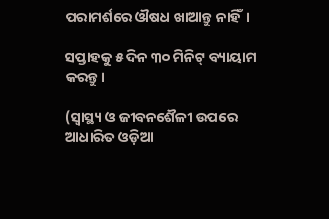ପରାମର୍ଶରେ ଔଷଧ ଖାଆନ୍ତୁ ନାହିଁ।

ସପ୍ତାହକୁ ୫ ଦିନ ୩୦ ମିନିଟ୍‌ ବ୍ୟାୟାମ କରନ୍ତୁ।

(ସ୍ୱାସ୍ଥ୍ୟ ଓ ଜୀବନଶୈଳୀ ଉପରେ ଆଧାରିତ ଓଡ଼ିଆ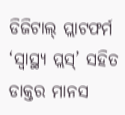ଡିଜିଟାଲ୍‌ ପ୍ଲାଟଫର୍ମ ‘ସ୍ୱାସ୍ଥ୍ୟ ପ୍ଲସ୍’ ସହିତ ଡାକ୍ତର ମାନସ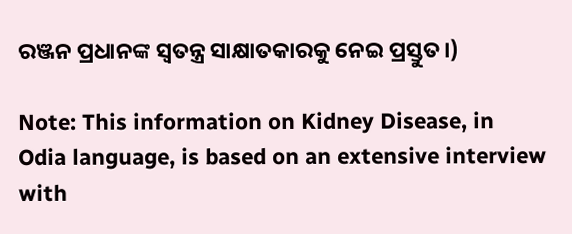ରଞ୍ଜନ ପ୍ରଧାନଙ୍କ ସ୍ୱତନ୍ତ୍ର ସାକ୍ଷାତକାରକୁ ନେଇ ପ୍ରସ୍ତୁତ।)

Note: This information on Kidney Disease, in Odia language, is based on an extensive interview with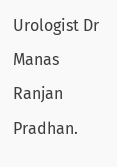Urologist Dr Manas Ranjan Pradhan.